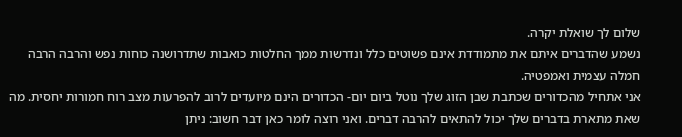שלום לך שואלת יקרה.
נשמע שהדברים איתם את מתמודדת אינם פשוטים כלל ונדרשות ממך החלטות כואבות שתדרושנה כוחות נפש והרבה הרבה חמלה עצמית ואמפטיה.
אני אתחיל מהכדורים שכתבת שבן הזוג שלך נוטל ביום יום- הכדורים הינם מיועדים לרוב להפרעות מצב רוח חמורות יחסית. מה שאת מתארת בדברים שלך יכול להתאים להרבה דברים. ואני רוצה לומר כאן דבר חשוב: ניתן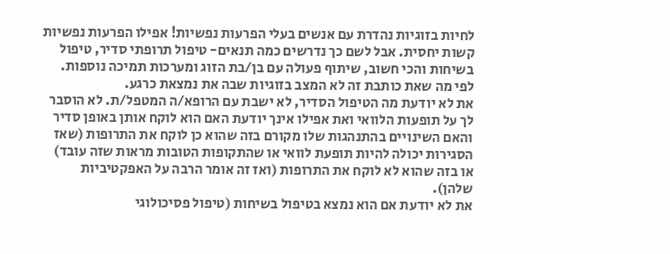לחיות בזוגיות נהדרת עם אנשים בעלי הפרעות נפשיות! אפילו הפרעות נפשיות קשות יחסית. אבל לשם כך נדרשים כמה תנאים- טיפול תרופתי סדיר, טיפול בשיחות והכי חשוב, שיתוף פעולה עם בן/בת הזוג ומערכות תמיכה נוספות.
לפי מה שאת כותבת זה לא המצב בזוגיות שבה את נמצאת כרגע.
את לא יודעת מה הטיפול הסדיר, לא ישבת עם הרופא/ה המטפל/ת. לא הוסבר לך על תופעות הלוואי ואת אפילו אינך יודעת האם הוא לוקח אותן באופן סדיר והאם השינויים בהתנהגות שלו מקורם בזה שהוא כן לוקח את התרופות (שאז הסגירות יכולה להיות תופעת לוואי או שהתקופות הטובות מראות שזה עובד) או בזה שהוא לא לוקח את התרופות (ואז זה אומר הרבה על האפקטיביות שלהן).
את לא יודעת אם הוא נמצא בטיפול בשיחות (טיפול פסיכולוגי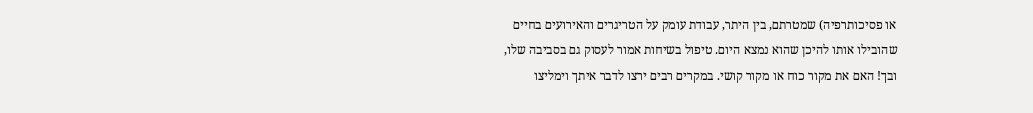או פסיכותרפיה) שמטרתם, בין היתר, עבודת עומק על הטריגרים והאירועים בחיים שהובילו אותו להיכן שהוא נמצא היום. טיפול בשיחות אמור לעסוק גם בסביבה שלו, ובך! האם את מקור כוח או מקור קושי. במקרים רבים ירצו לדבר איתך וימליצו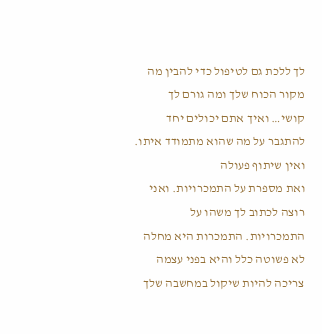לך ללכת גם לטיפול כדי להבין מה מקור הכוח שלך ומה גורם לך קושי… ואיך אתם יכולים יחד להתגבר על מה שהוא מתמודד איתו.
ואין שיתוף פעולה
ואת מספרת על התמכרויות. ואני רוצה לכתוב לך משהו על התמכרויות. התמכרות היא מחלה לא פשוטה כלל והיא בפני עצמה צריכה להיות שיקול במחשבה שלך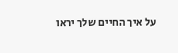על איך החיים שלך יראו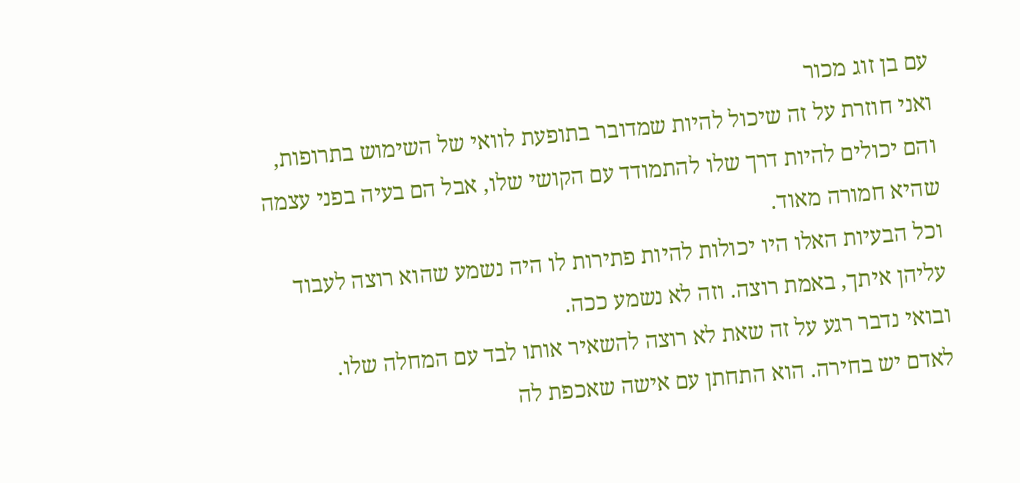עם בן זוג מכור
ואני חוזרת על זה שיכול להיות שמדובר בתופעת לוואי של השימוש בתרופות, והם יכולים להיות דרך שלו להתמודד עם הקושי שלו, אבל הם בעיה בפני עצמה שהיא חמורה מאוד.
וכל הבעיות האלו היו יכולות להיות פתירות לו היה נשמע שהוא רוצה לעבוד עליהן איתך, באמת רוצה. וזה לא נשמע ככה.
ובואי נדבר רגע על זה שאת לא רוצה להשאיר אותו לבד עם המחלה שלו.
לאדם יש בחירה. הוא התחתן עם אישה שאכפת לה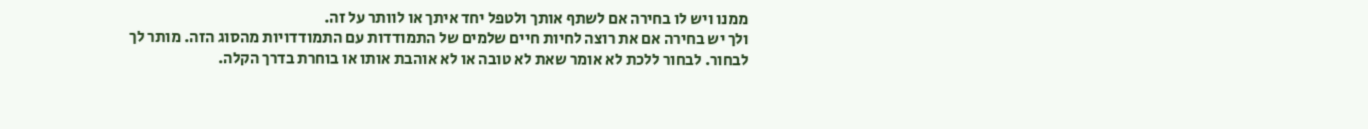ממנו ויש לו בחירה אם לשתף אותך ולטפל יחד איתך או לוותר על זה.
ולך יש בחירה אם את רוצה לחיות חיים שלמים של התמודדות עם התמודדויות מהסוג הזה. מותר לך לבחור. לבחור ללכת לא אומר שאת לא טובה או לא אוהבת אותו או בוחרת בדרך הקלה.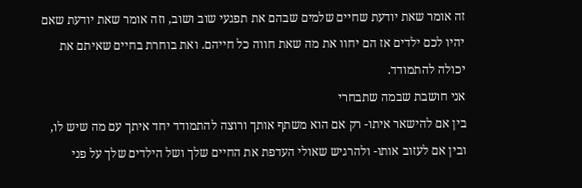זה אומר שאת יודעת שחיים שלמים שבהם את תפגעי שוב ושוב, וזה אומר שאת יודעת שאם יהיו לכם ילדים אז הם יחוו את מה שאת חווה כל חייהם. ואת בוחרת בחיים שאיתם את יכולה להתמודד.
אני חושבת שבמה שתבחרי
בין אם להישאר איתו- רק אם הוא משתף אותך ורוצה להתמודד יחד איתך עם מה שיש לו,
ובין אם לעזוב אותו- ולהרגיש שאולי העדפת את החיים שלך ושל הילדים שלך על פני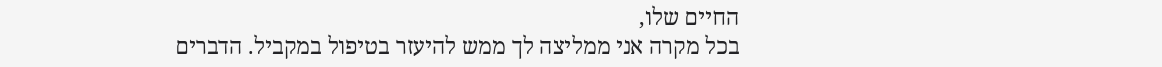החיים שלו,
בכל מקרה אני ממליצה לך ממש להיעזר בטיפול במקביל. הדברים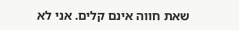שאת חווה אינם קלים. אני לא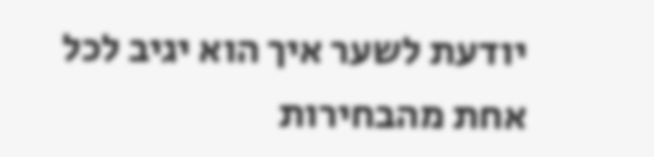יודעת לשער איך הוא יגיב לכל אחת מהבחירות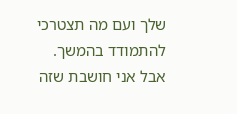שלך ועם מה תצטרכי להתמודד בהמשך.
אבל אני חושבת שזה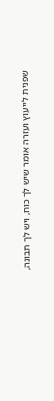שפנית לייעוץ ועזרה אומר שיש לך כוח, ויש לך תבונה,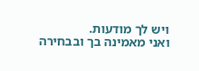ויש לך מודעות.
ואני מאמינה בך ובבחירה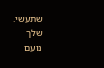שתעשי.
שלך
נועם